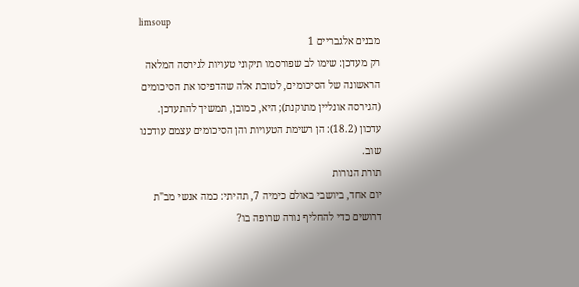limsoup
מבנים אלגבריים 1
רק מעדכן: שימו לב שפורסמו תיקוני טעויות לגירסה המלאה הראשונה של הסיכומים, לטובת אלה שהדפיסו את הסיכומים (הגירסה אונליין מתוקנת); היא, כמובן, תמשיך להתעדכן.
עדכון (18.2): הן רשימת הטעויות והן הסיכומים עצמם עודכנו שוב.
תורת הנורות
יום אחד, ביושבי באולם כימיה 7, תהיתי: כמה אנשי מב"ת דרושים כדי להחליף נורה שרופה בו?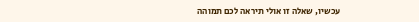עכשיו, שאלה זו אולי תיראה לכם תמוהה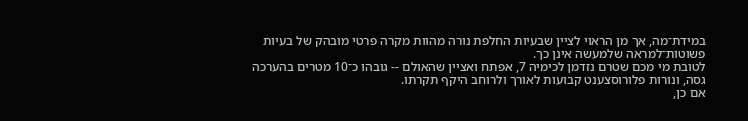במידת־מה, אך מן הראוי לציין שבעיות החלפת נורה מהוות מקרה פרטי מובהק של בעיות פשוטות־למראה שלמעשה אינן כך.
לטובת מי מכם שטרם נזדמן לכימיה 7, אפתח ואציין שהאולם -- גובהו כ־10 מטרים בהערכה גסה, ונורות פלורוסצענט קבועות לאורך ולרוחב היקף תקרתו.
אם כן,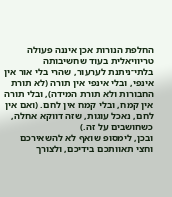החלפת הנורות אכן איננה פעולה טריוויאלית בעוד שחשיבותה בלתי־ניתנת לערעור, שהרי בלי אור אין אינפי, ובלי אינפי אין תורה (לא תורת החבורות ולא תורת המידה), ובלי תורה אין קמח, ובלי קמח אין לחם. (ואם אין לחם, נאכל עוגות, שזה דווקא אחלה, כשחושבים על זה.)
ובכן, לימסופ שואף לא להשאירכם וחצי תאוותכם בידיכם, ולצורך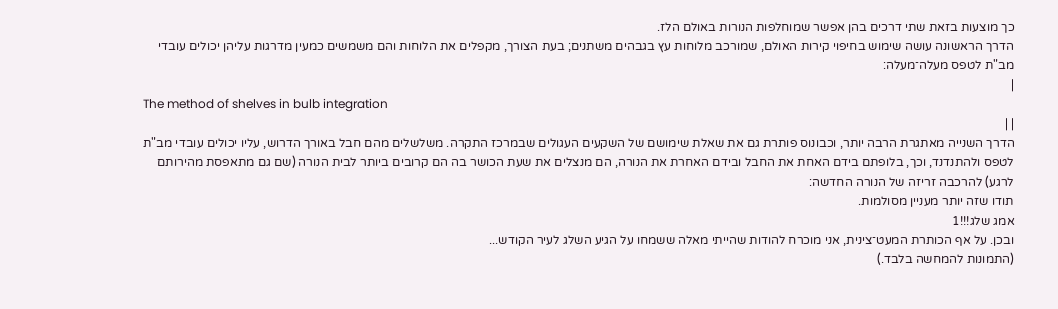כך מוצעות בזאת שתי דרכים בהן אפשר שמוחלפות הנורות באולם הלז.
הדרך הראשונה עושה שימוש בחיפוי קירות האולם, שמורכב מלוחות עץ בגבהים משתנים; בעת הצורך, מקפלים את הלוחות והם משמשים כמעין מדרגות עליהן יכולים עובדי מב"ת לטפס מעלה־מעלה:
|
The method of shelves in bulb integration
| |
הדרך השנייה מאתגרת הרבה יותר, וכבונוס פותרת גם את שאלת שימושם של השקעים העגולים שבמרכז התקרה. משלשלים מהם חבל באורך הדרוש, עליו יכולים עובדי מב"ת לטפס ולהתנדנד, וכך, בלופתם בידם האחת את החבל ובידם האחרת את הנורה, הם מנצלים את שעת הכושר בה הם קרובים ביותר לבית הנורה (שם גם מתאפסת מהירותם לרגע) להרכבה זריזה של הנורה החדשה:
תודו שזה יותר מעניין מסולמות.
אמג שלג!!!1
ובכן. על אף הכותרת המעט־צינית, אני מוכרח להודות שהייתי מאלה ששמחו על הגיע השלג לעיר הקודש...
(התמונות להמחשה בלבד.)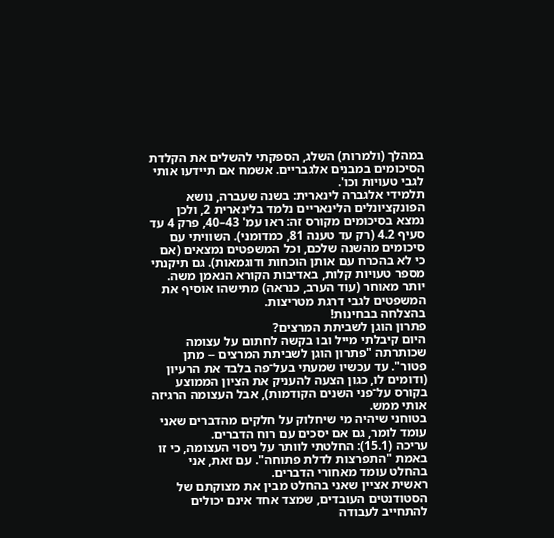במהלך (ולמרות) השלג, הספקתי להשלים את הקלדת הסיכומים במבנים אלגבריים. אשמח אם תיידעו אותי לגבי טעויות וכו'.
תלמידי אלגברה לינארית: בשנה שעברה, נושא הפונקציונלים הלינאריים נלמד בלינארית 2, ולכן נמצא בסיכומים מקורס זה: ראו עמ' 43–40, פרק 4 עד סעיף 4.2 (רק עד טענה 81, כמדומני). השוויתי עם סיכומים מהשנה שלכם, וכל המשפטים נמצאים (אם כי לא בהכרח עם אותן הוכחות ודוגמאות). גם תיקנתי מספר טעויות קלות, באדיבות הקורא הנאמן משה. יותר מאוחר (עוד הערב, כנראה) מתישהו אוסיף את המשפטים לגבי דרגת מטריצות.
בהצלחה בבחינות!
פתרון הוגן לשביתת המרצים?
היום קיבלתי מייל ובו בקשה לחתום על עצומה שכותרתה "פתרון הוגן לשביתת המרצים -- מתן פטור". עד עכשיו שמעתי בעל־פה בלבד את הרעיון (ודומים לו, כגון הצעה להעניק את הציון הממוצע בקורס על־פני השנים הקודמות), אבל העצומה הרגיזה אותי ממש.
בטוחני שיהיה מי שיחלוק על חלקים מהדברים שאני עומד לומר, גם אם יסכים עם רוח הדברים.
עריכה (15.1): החלטתי לוותר על ניסוי העצומה, כי זו באמת "התפרצות לדלת פתוחה". עם זאת, אני בהחלט עומד מאחורי הדברים.
ראשית אציין שאני בהחלט מבין את מצוקתם של הסטודנטים העובדים, שמצד אחד אינם יכולים להתחייב לעבודה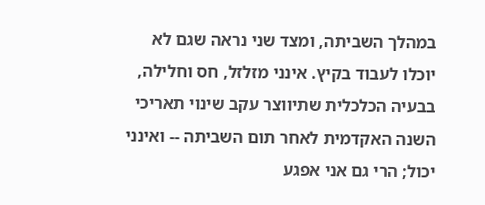במהלך השביתה, ומצד שני נראה שגם לא יוכלו לעבוד בקיץ. אינני מזלזל, חס וחלילה, בבעיה הכלכלית שתיווצר עקב שינוי תאריכי השנה האקדמית לאחר תום השביתה -- ואינני יכול; הרי גם אני אפגע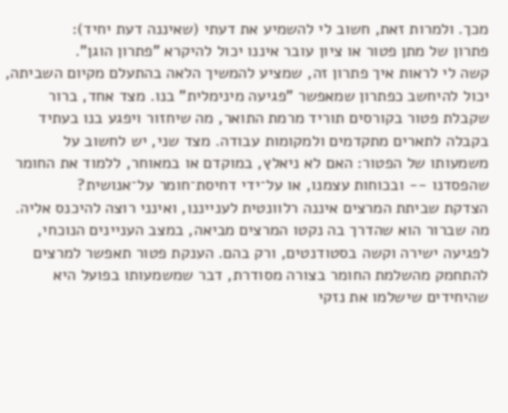מכך. ולמרות זאת, חשוב לי להשמיע את דעתי (שאיננה דעת יחיד):
פתרון של מתן פטור או ציון עובר איננו יכול להיקרא "פתרון הוגן".
קשה לי לראות איך פתרון זה, שמציע להמשיך הלאה בהתעלם מקיום השביתה, יכול להיחשב כפתרון שמאפשר "פגיעה מינימלית" בנו. מצד אחד, ברור שקבלת פטור בקורסים תוריד מרמת התואר, מה שיחזור ויפגע בנו בעתיד בקבלה לתארים מתקדמים ולמקומות עבודה. מצד שני, יש לחשוב על משמעותו של הפטור: האם לא ניאלץ, במוקדם או במאוחר, ללמוד את החומר שהפסדנו -- ובכוחות עצמנו, או על־ידי דחיסת־חומר על־אנושית?
הצדקת שביתת המרצים איננה רלוונטית לענייננו, ואינני רוצה להיכנס אליה. מה שברור הוא שהדרך בה נקטו המרצים מביאה, במצב העניינים הנוכחי, לפגיעה ישירה וקשה בסטודנטים, ורק בהם. הענקת פטור תאפשר למרצים להתחמק מהשלמת החומר בצורה מסודרת, דבר שמשמעותו בפועל היא שהיחידים שישלמו את נזקי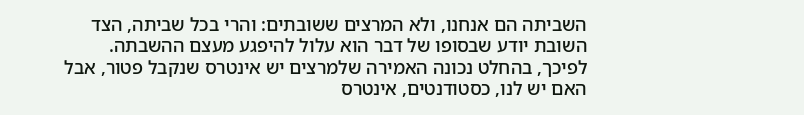השביתה הם אנחנו, ולא המרצים ששובתים: והרי בכל שביתה, הצד השובת יודע שבסופו של דבר הוא עלול להיפגע מעצם ההשבתה.
לפיכך, בהחלט נכונה האמירה שלמרצים יש אינטרס שנקבל פטור, אבל האם יש לנו, כסטודנטים, אינטרס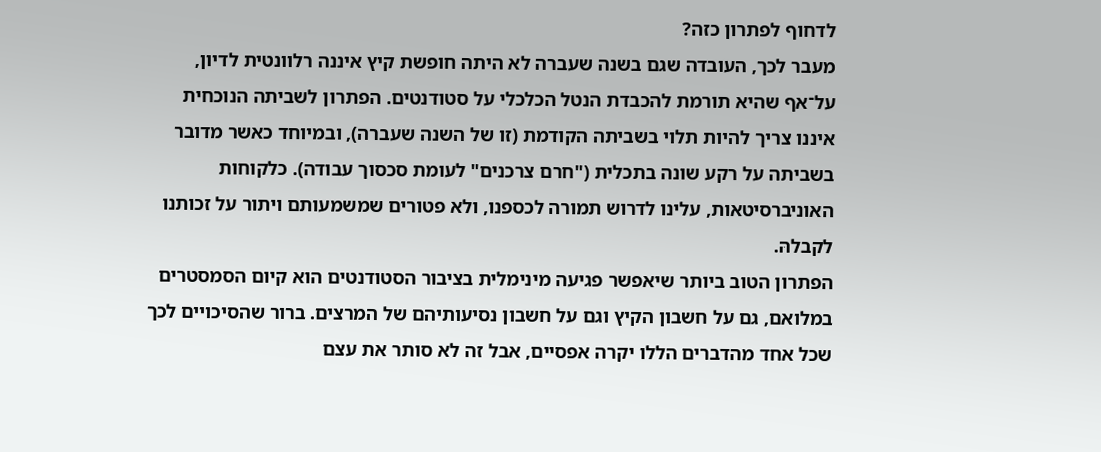לדחוף לפתרון כזה?
מעבר לכך, העובדה שגם בשנה שעברה לא היתה חופשת קיץ איננה רלוונטית לדיון, על־אף שהיא תורמת להכבדת הנטל הכלכלי על סטודנטים. הפתרון לשביתה הנוכחית איננו צריך להיות תלוי בשביתה הקודמת (זו של השנה שעברה), ובמיוחד כאשר מדובר בשביתה על רקע שונה בתכלית ("חרם צרכנים" לעומת סכסוך עבודה). כלקוחות האוניברסיטאות, עלינו לדרוש תמורה לכספנו, ולא פטורים שמשמעותם ויתור על זכותנו לקבלהּ.
הפתרון הטוב ביותר שיאפשר פגיעה מינימלית בציבור הסטודנטים הוא קיום הסמסטרים במלואם, גם על חשבון הקיץ וגם על חשבון נסיעותיהם של המרצים. ברור שהסיכויים לכך שכל אחד מהדברים הללו יקרה אפסיים, אבל זה לא סותר את עצם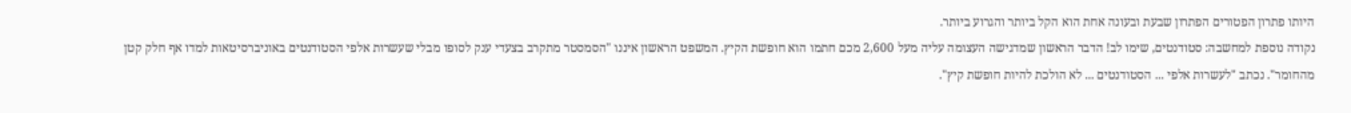היותו פתרון הפטורים הפתרון שבעת ובעונה אחת הוא הקל ביותר והגרוע ביותר.
נקודה נוספת למחשבה: סטודנטים, שימו לב! הדבר הראשון שמדגישה העצומה עליה מעל 2,600 מכם חתמו הוא חופשת הקיץ. המשפט הראשון איננו "הסמסטר מתקרב בצעדי ענק לסופו מבלי שעשרות אלפי הסטודנטים באוניברסיטאות למדו אף חלק קטן מהחומר". נכתב "לעשרות אלפי ... הסטודנטים ... לא הולכת להיות חופשת קיץ".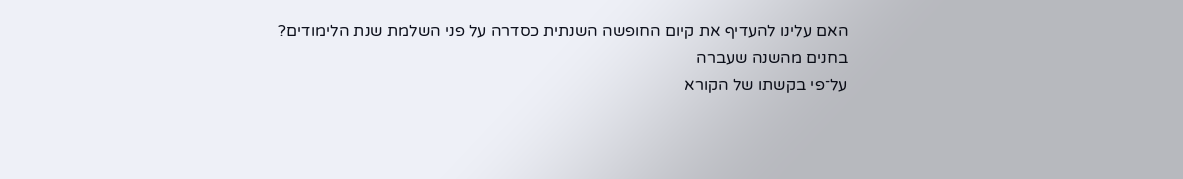האם עלינו להעדיף את קיום החופשה השנתית כסדרה על פני השלמת שנת הלימודים?
בחנים מהשנה שעברה
על־פי בקשתו של הקורא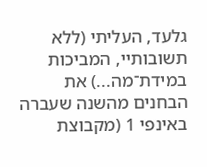גלעד, העליתי (ללא תשובותיי, המביכות במידת־מה...) את הבחנים מהשנה שעברה באינפי 1 (מקבוצת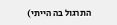התרגול בה הייתי)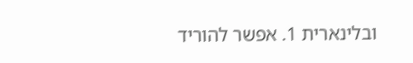ובלינארית 1. אפשר להוריד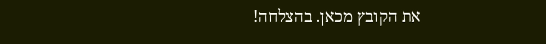את הקובץ מכאן. בהצלחה!